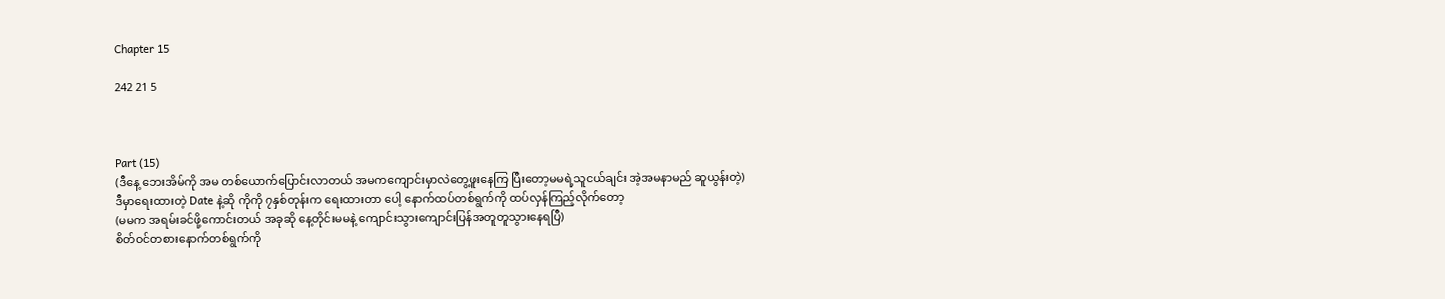Chapter 15

242 21 5



Part (15)
(ဒီနေ့ ဘေးအိမ်ကို အမ တစ်ယောက်ပြောင်းလာတယ် အမကကျောင်းမှာလဲတွေ့ဖူးနေကြ ပြီးတော့မမရဲ့သူငယ်ချင်း အဲ့အမနာမည် ဆူယွန်းတဲ့)
ဒီမှာရေးထားတဲ့ Date နဲ့ဆို ကိုကို ၇နှစ်တုန်းက ရေးထားတာ ပေါ့ နောက်ထပ်တစ်ရွက်ကို ထပ်လှန်ကြည့်လိုက်တော့
(မမက အရမ်းခင်ဖို့ကောင်းတယ် အခုဆို နေ့တိုင်းမမနဲ့ ကျောင်းသွားကျောင်းပြန်အတူတူသွားနေရပြီ)
စိတ်ဝင်တစားနောက်တစ်ရွက်ကို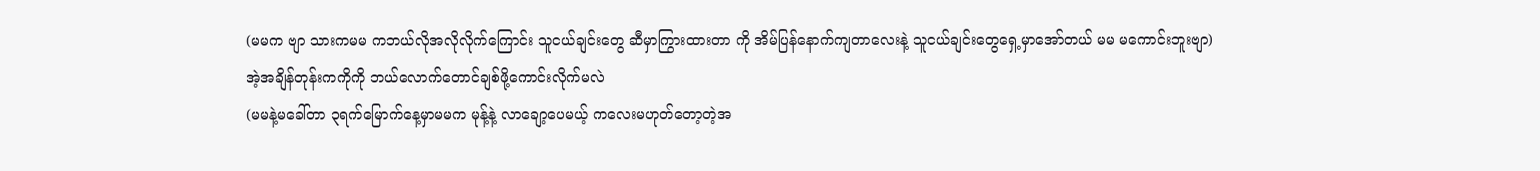(မမက ဗျာ သားကမမ ကဘယ်လိုအလိုလိုက်ကြောင်း သူငယ်ချင်းတွေ ဆီမှာကြွားထားတာ ကို အိမ်ပြန်နောက်ကျတာလေးနဲ့ သူငယ်ချင်းတွေရှေ့မှာအော်တယ် မမ မကောင်းဘူးဗျာ)
အဲ့အချိန်တုန်းကကိုကို ဘယ်လောက်တောင်ချစ်ဖို့ကောင်းလိုက်မလဲ
(မမနဲ့မခေါ်တာ ၃ရက်မြောက်နေ့မှာမမက မုန့်နဲ့ လာချော့ပေမယ့် ကလေးမဟုတ်တော့တဲ့အ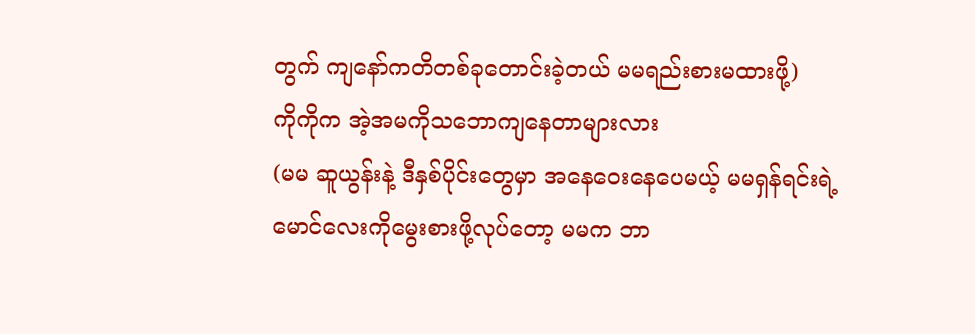တွက် ကျနော်ကတိတစ်ခုတောင်းခဲ့တယ် မမရည်းစားမထားဖို့)
ကိုကိုက အဲ့အမကိုသဘောကျနေတာများလား
(မမ ဆူယွန်းနဲ့ ဒီနှစ်ပိုင်းတွေမှာ အနေဝေးနေပေမယ့် မမရှန်ရင်းရဲ့ မောင်လေးကိုမွေးစားဖို့လုပ်တော့ မမက ဘာ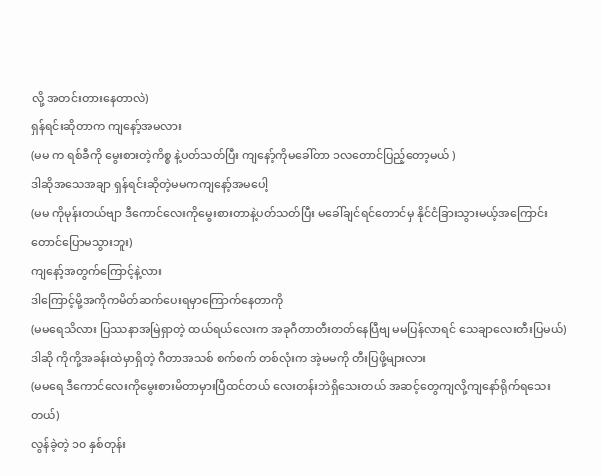လို့ အတင်းတားနေတာလဲ)
ရှန်ရင်းဆိုတာက ကျနော့်အမလား
(မမ က ရစ်ခီကို မွေးစားတဲ့ကိစ္စ နဲ့ပတ်သတ်ပြီး ကျနော့်ကိုမခေါ်တာ ၁လတောင်ပြည့်တော့မယ် )
ဒါဆိုအသေအချာ ရှန်ရင်းဆိုတဲ့မမကကျနော့်အမပေါ့
(မမ ကိုမုန်းတယ်ဗျာ ဒီကောင်လေးကိုမွေးစားတာနဲ့ပတ်သတ်ပြီး မခေါ်ချင်ရင်တောင်မှ နိုင်ငံခြားသွားမယ့်အကြောင်းတောင်ပြောမသွားဘူး)
ကျနော့်အတွက်ကြောင့်နဲ့လား
ဒါကြောင့်မို့အကိုကမိတ်ဆက်ပေးရမှာကြောက်နေတာကို
(မမရေသိလား ပြဿနာအမြဲရှာတဲ့ ထယ်ရယ်လေးက အခုဂီတာတီးတတ်နေပြီဗျ မမပြန်လာရင် သေချာလေးတီးပြမယ်)
ဒါဆို ကိုကို့အခန်းထဲမှာရှိတဲ့ ဂီတာအသစ် စက်စက် တစ်လုံးက အဲ့မမကို တီးပြဖို့များလား
(မမရေ ဒီကောင်လေးကိုမွေးစားမိတာမှားပြီထင်တယ် လေးတန်းဘဲရှိသေးတယ် အဆင့်တွေကျလို့ကျနော်ရိုက်ရသေးတယ်)
လွန်ခဲ့တဲ့ ၁၀ နှစ်တုန်း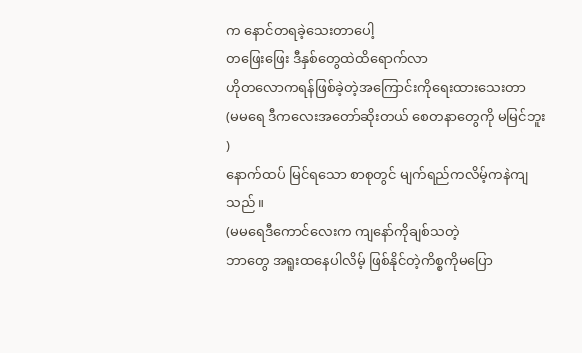က နောင်တရခဲ့သေးတာပေါ့
တဖြေးဖြေး ဒီနှစ်တွေထဲထိရောက်လာ
ဟိုတလောကရန်ဖြစ်ခဲ့တဲ့အကြောင်းကိုရေးထားသေးတာ
(မမရေ ဒီကလေးအတော်ဆိုးတယ် စေတနာတွေကို မမြင်ဘူး )
နောက်ထပ် မြင်ရသော စာစုတွင် မျက်ရည်ကလိမ့်ကနဲကျသည်။
(မမရေဒီကောင်လေးက ကျနော်ကိုချစ်သတဲ့
ဘာတွေ အရူးထနေပါလိမ့် ဖြစ်နိုင်တဲ့ကိစ္စကိုမပြော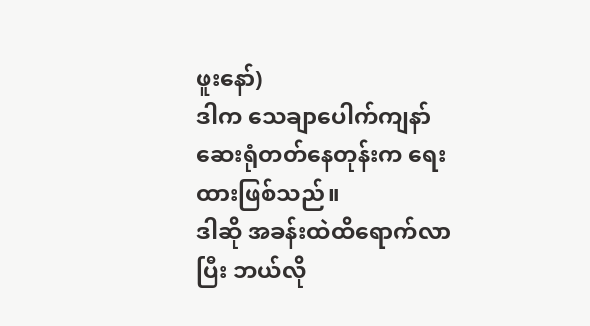ဖူးနော်)
ဒါက သေချာပေါက်ကျနာ်ဆေးရုံတတ်နေတုန်းက ရေးထားဖြစ်သည်။
ဒါဆို အခန်းထဲထိရောက်လာပြီး ဘယ်လို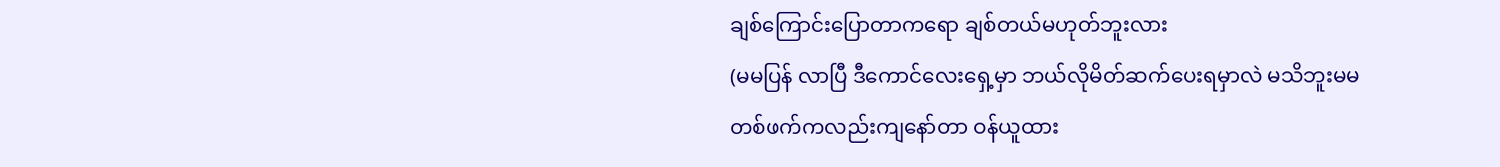ချစ်ကြောင်းပြောတာကရော ချစ်တယ်မဟုတ်ဘူးလား
(မမပြန် လာပြီ ဒီကောင်လေးရှေ့မှာ ဘယ်လိုမိတ်ဆက်ပေးရမှာလဲ မသိဘူးမမ
တစ်ဖက်ကလည်းကျနော်တာ ဝန်ယူထား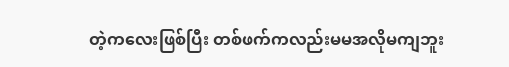တဲ့ကလေးဖြစ်ပြီး တစ်ဖက်ကလည်းမမအလိုမကျဘူး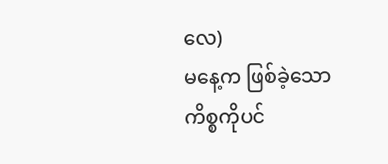လေ)
မနေ့က ဖြစ်ခဲ့သောကိစ္စကိုပင်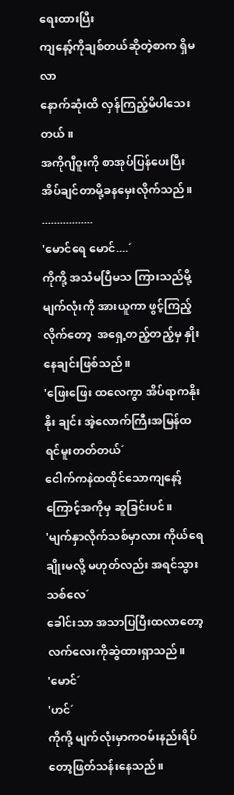ရေးထားပြီး
ကျနော့်ကိုချစ်တယ်ဆိုတဲ့စာက ရှိမလာ
နောက်ဆုံးထိ လှန်ကြည့်မိပါသေးတယ်။
အကိုဂျီဝူးကို စာအုပ်ပြန်ပေးပြီး အိပ်ချင်တာမို့ခနမှေးလိုက်သည်။
.................
'မောင်ရေ မောင်....´
ကိုကို့ အသံမပြီမသ ကြားသည်မို့ မျက်လုံးကို အားယူကာ ဖွင့်ကြည့်လိုက်တော့  အရှေ့တည့်တည့်မှ နှိုးနေချင်းဖြစ်သည်။
'ဖြေးဖြေး ထလေကွာ အိပ်ရာကနိုးနိုး ချင်း အဲ့လောက်ကြီးအမြန်ထရင်မူးတတ်တယ်´
ငေါက်ကနဲထထိုင်သောကျနော့်ကြောင့်အကိုမှ ဆူခြင်းပင်။
'မျက်နှာလိုက်သစ်မှာလား ကိုယ်ရေချိုးမလို့ မဟုတ်လည်း အရင်သွားသစ်လေ´
ခေါင်းသာ အသာပြပြီးထလာတော့ လက်လေးကိုဆွဲထားရှာသည်။
'မောင်´
'ဟင်´
ကိုကို့ မျက်လုံးမှာကဝမ်းနည်းရိပ်တော့ဖြတ်သန်းနေသည်။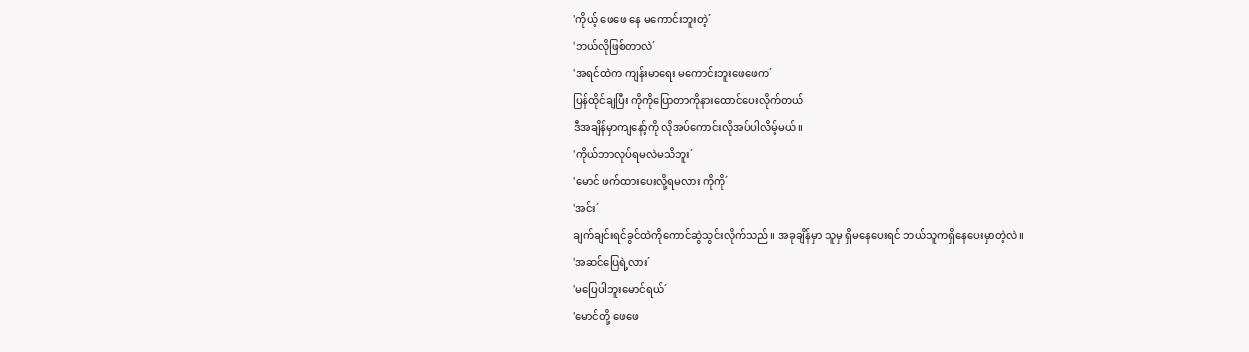'ကိုယ့် ဖေဖေ နေ မကောင်းဘူးတဲ့´
'ဘယ်လိုဖြစ်တာလဲ´
'အရင်ထဲက ကျန်းမာရေး မကောင်းဘူးဖေဖေက´
ပြန်ထိုင်ချပြီး ကိုကိုပြောတာကိုနားထောင်ပေးလိုက်တယ်
ဒီအချိန်မှာကျနော့်ကို လိုအပ်ကောင်းလိုအပ်ပါလိမ့်မယ်။
'ကိုယ်ဘာလုပ်ရမလဲမသိဘူး´
'မောင် ဖက်ထားပေးလို့ရမလား ကိုကို´
'အင်း´
ချက်ချင်းရင်ခွင်ထဲကိုကောင်ဆွဲသွင်းလိုက်သည်။ အခုချိန်မှာ သူမှ ရှိမနေပေးရင် ဘယ်သူကရှိနေပေးမှာတဲ့လဲ။
'အဆင်ပြေရဲ့လား´
'မပြေပါဘူးမောင်ရယ်´
'မောင်တို့ ဖေဖေ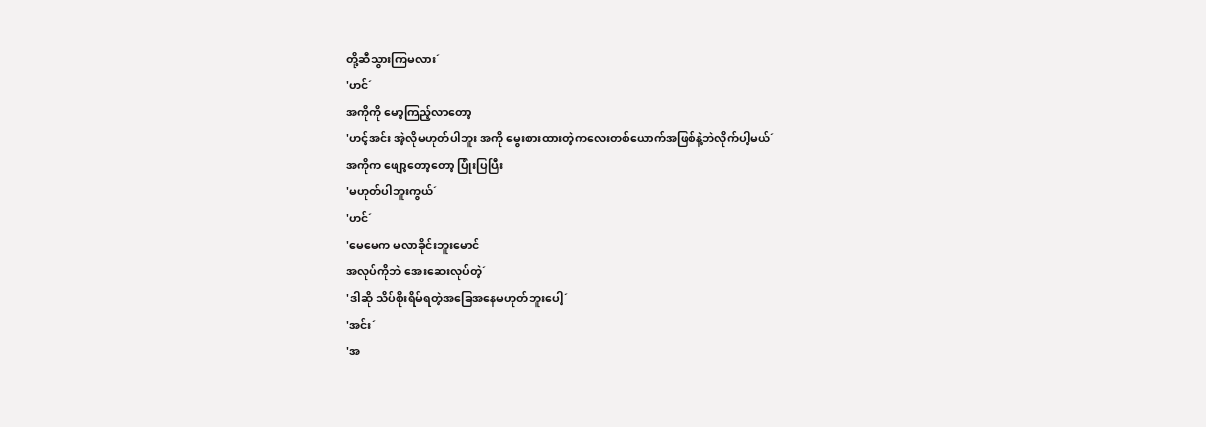တို့ဆီသွားကြမလား´
'ဟင်´
အကိုကို မော့ကြည့်လာတော့
'ဟင့်အင်း အဲ့လိုမဟုတ်ပါဘူး အကို မွေးစားထားတဲ့ကလေးတစ်ယောက်အဖြစ်နဲ့ဘဲလိုက်ပါ့မယ်´
အကိုက ဖျော့တော့တော့ ပြုံးပြပြီး
'မဟုတ်ပါဘူးကွယ်´
'ဟင်´
'မေမေက မလာခိုင်းဘူးမောင်
အလုပ်ကိုဘဲ အေးဆေးလုပ်တဲ့´
'ဒါဆို သိပ်စိုးရိမ်ရတဲ့အခြေအနေမဟုတ်ဘူးပေါ့´
'အင်း´
'အ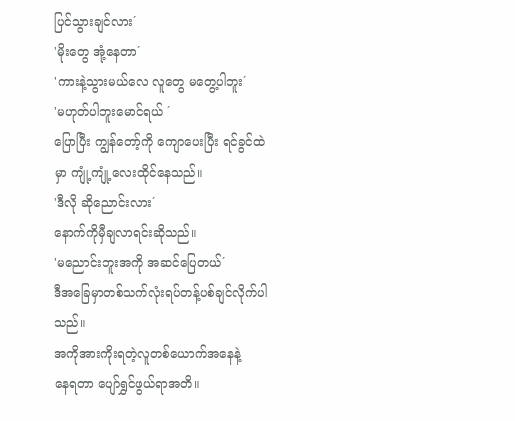ပြင်သွားချင်လား´
'မိုးတွေ အုံ့နေတာ´
'ကားနဲ့သွားမယ်လေ လူတွေ မတွေ့ပါဘူး´
'မဟုတ်ပါဘူးမောင်ရယ် ´
ပြောပြီး ကျွန်တော့်ကို ကျောပေးပြီး ရင်ခွင်ထဲမှာ ကျုံ့ကျုံ့လေးထိုင်နေသည်။
'ဒီလို ဆိုညောင်းလား´
နောက်ကိုမှီချလာရင်းဆိုသည်။
'မညောင်းဘူးအကို အဆင်ပြေတယ်´
ဒီအခြေမှာတစ်သက်လုံးရပ်တန့်ပစ်ချင်လိုက်ပါသည်။
အကိုအားကိုးရတဲ့လူတစ်ယောက်အနေနဲ့
နေရတာ ပျော်ရွှင်ဖွယ်ရာအတိ။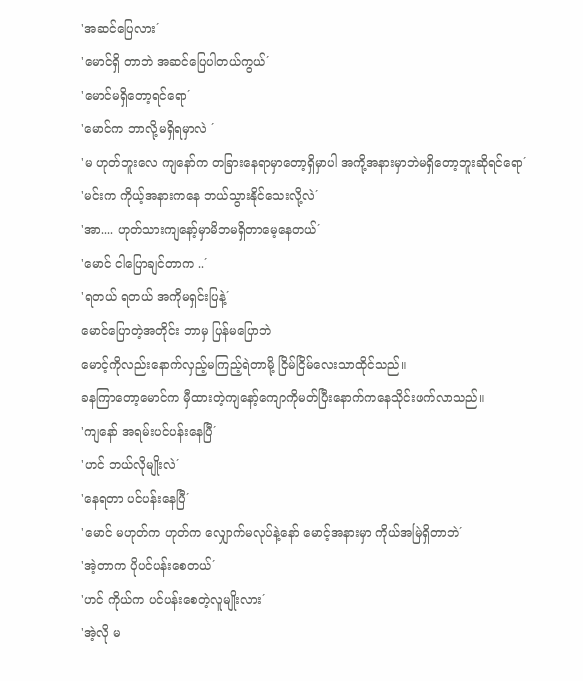'အဆင်ပြေလား´
'မောင်ရှိ တာဘဲ အဆင်ပြေပါတယ်ကွယ်´
'မောင်မရှိတော့ရင်ရော´
'မောင်က ဘာလို့မရှိရမှာလဲ ´
'မ ဟုတ်ဘူးလေ ကျနော်က တခြားနေရာမှာတော့ရှိမှာပါ အကို့အနားမှာဘဲမရှိတော့ဘူးဆိုရင်ရော´
'မင်းက ကိုယ့်အနားကနေ ဘယ်သွားနိုင်သေးလို့လဲ´
'အာ.... ဟုတ်သားကျနော့်မှာမိဘမရှိတာမေ့နေတယ်´
'မောင် ငါပြောချင်တာက ..´
'ရတယ် ရတယ် အကိုမရှင်းပြနဲ့´
မောင်ပြောတဲ့အတိုင်း ဘာမှ ပြန်မပြောဘဲ
မောင့်ကိုလည်းနောက်လှည့်မကြည့်ရဲတာမို့ ငြိမ်ငြိမ်လေးသာထိုင်သည်။
ခနကြာတော့မောင်က မှီထားတဲ့ကျနော့်ကျောကိုမတ်ပြီးနောက်ကနေသိုင်းဖက်လာသည်။
'ကျနော် အရမ်းပင်ပန်းနေပြီ´
'ဟင် ဘယ်လိုမျိုးလဲ´
'နေရတာ ပင်ပန်းနေပြီ´
'မောင် မဟုတ်က ဟုတ်က လျှောက်မလုပ်နဲ့နော် မောင့်အနားမှာ ကိုယ်အမြဲရှိတာဘဲ´
'အဲ့တာက ပိုပင်ပန်းစေတယ်´
'ဟင် ကိုယ်က ပင်ပန်းစေတဲ့လူမျိုးလား´
'အဲ့လို မ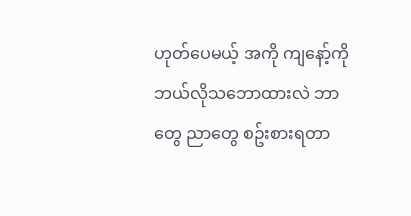ဟုတ်ပေမယ့် အကို ကျနော့်ကို ဘယ်လိုသဘောထားလဲ ဘာတွေ ညာတွေ စဥ်းစားရတာ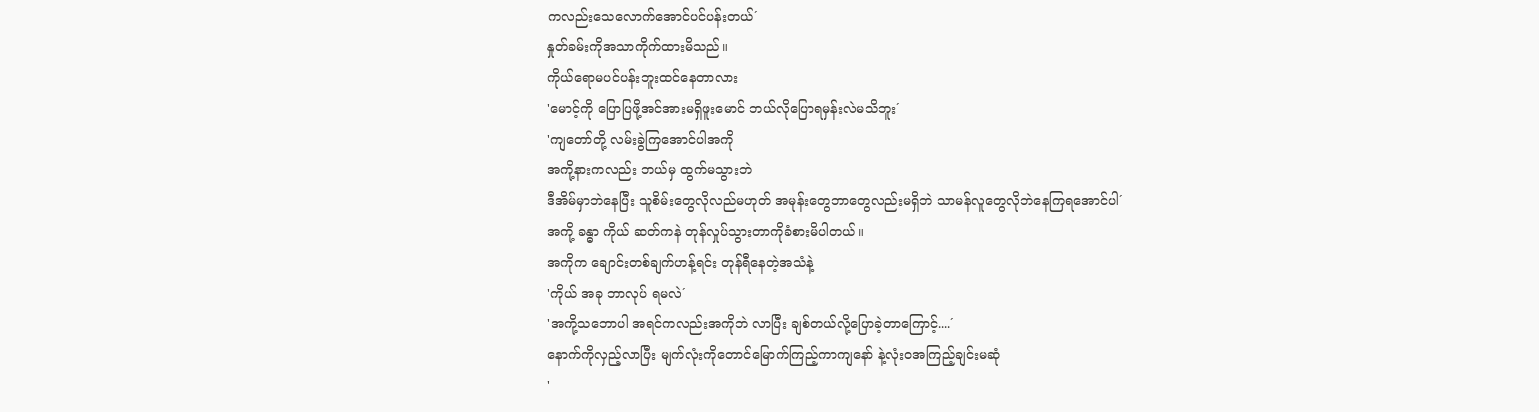ကလည်းသေလောက်အောင်ပင်ပန်းတယ်´
နှုတ်ခမ်းကိုအသာကိုက်ထားမိသည်။
ကိုယ်ရောမပင်ပန်းဘူးထင်နေတာလား
'မောင့်ကို ပြောပြဖို့အင်အားမရှိဖူးမောင် ဘယ်လိုပြောရမှန်းလဲမသိဘူး´
'ကျတော်တို့ လမ်းခွဲကြအောင်ပါအကို
အကို့နားကလည်း ဘယ်မှ ထွက်မသွားဘဲ
ဒီအိမ်မှာဘဲနေပြီး သူစိမ်းတွေလိုလည်မဟုတ် အမုန်းတွေဘာတွေလည်းမရှိဘဲ သာမန်လူတွေလိုဘဲနေကြရအောင်ပါ´
အကို့ ခန္ဓာ ကိုယ် ဆတ်ကနဲ တုန်လှုပ်သွားတာကိုခံစားမိပါတယ်။
အကိုက ချောင်းတစ်ချက်ဟန့်ရင်း တုန်ရီနေတဲ့အသံနဲ့
'ကိုယ် အခု ဘာလုပ် ရမလဲ´
'အကို့သဘောပါ အရင်ကလည်းအကိုဘဲ လာပြီး ချစ်တယ်လို့ပြောခဲ့တာကြောင့်....´
နောက်ကိုလှည့်လာပြီး မျက်လုံးကိုတောင်မြောက်ကြည့်ကာကျနော် နဲ့လုံးဝအကြည့်ချင်းမဆုံ
'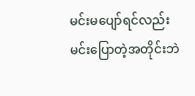မင်းမပျော်ရင်လည်းမင်းပြောတဲ့အတိုင်းဘဲ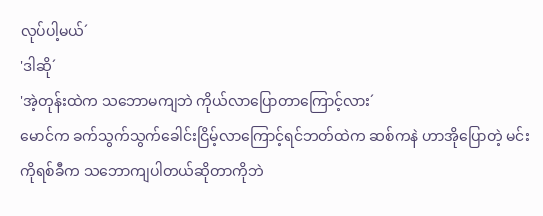လုပ်ပါ့မယ်´
'ဒါဆို´
'အဲ့တုန်းထဲက သဘောမကျဘဲ ကိုယ်လာပြောတာကြောင့်လား´
မောင်က ခက်သွက်သွက်ခေါင်းငြိမ့်လာကြောင့်ရင်ဘတ်ထဲက ဆစ်ကနဲ ဟာအိုပြောတဲ့ မင်းကိုရစ်ခီက သဘောကျပါတယ်ဆိုတာကိုဘဲ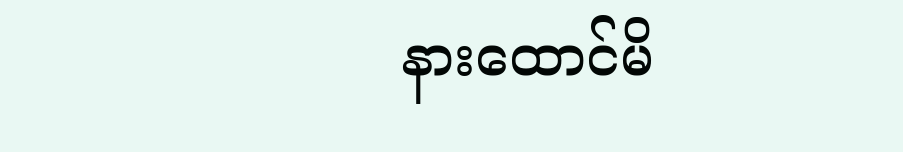နားထောင်မိ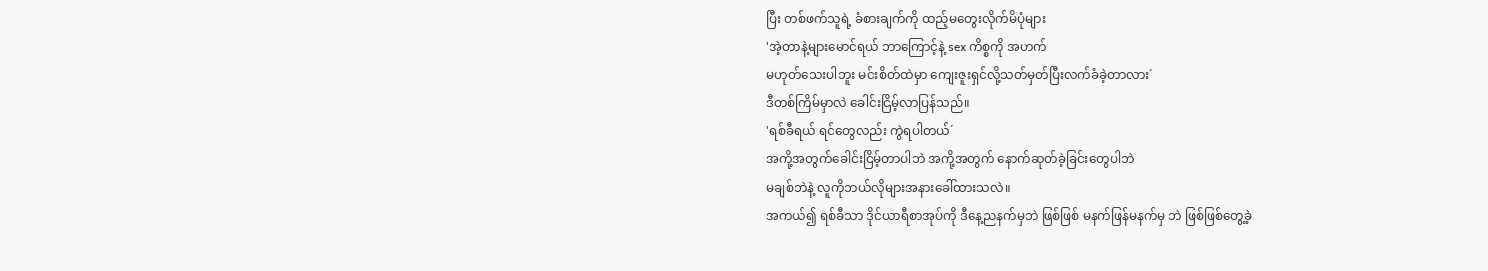ပြီး တစ်ဖက်သူရဲ့ ခံစားချက်ကို ထည့်မတွေးလိုက်မိပုံများ
'အဲ့တာနဲ့များမောင်ရယ် ဘာကြောင့်နဲ့ sex ကိစ္စကို အဟက်
မဟုတ်သေးပါဘူး မင်းစိတ်ထဲမှာ ကျေးဇူးရှင်လို့သတ်မှတ်ပြီးလက်ခံခဲ့တာလား´
ဒီတစ်ကြိမ်မှာလဲ ခေါင်းငြိမ့်လာပြန်သည်။
'ရစ်ခီရယ် ရင်တွေလည်း ကွဲရပါတယ်´
အကို့အတွက်ခေါင်းငြိမ့်တာပါဘဲ အကို့အတွက် နောက်ဆုတ်ခဲ့ခြင်းတွေပါဘဲ
မချစ်ဘဲနဲ့ လူကိုဘယ်လိုများအနားခေါ်ထားသလဲ။
အကယ်၍ ရစ်ခီသာ ဒိုင်ယာရီစာအုပ်ကို ဒီနေ့ညနက်မှဘဲ ဖြစ်ဖြစ် မနက်ဖြန်မနက်မှ ဘဲ ဖြစ်ဖြစ်တွေ့ခဲ့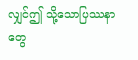လျှင်ဤ သို့သောပြဿနာတွေ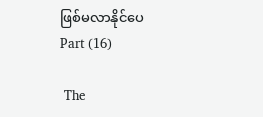ဖြစ်မလာနိုင်ပေ
Part (16)

 The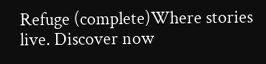Refuge (complete)Where stories live. Discover now